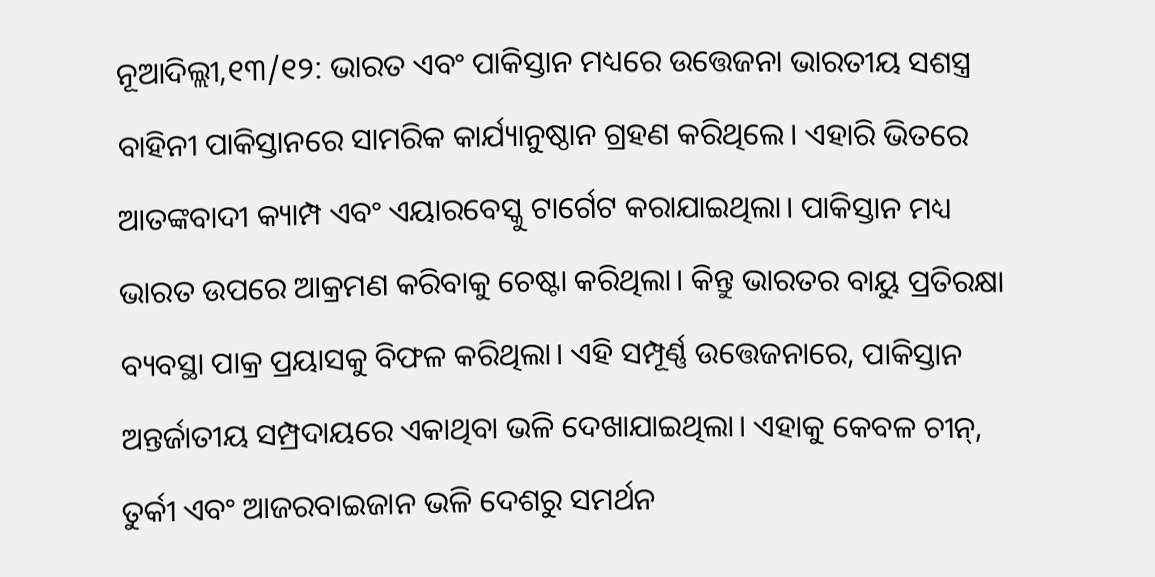ନୂଆଦିଲ୍ଲୀ,୧୩/୧୨: ଭାରତ ଏବଂ ପାକିସ୍ତାନ ମଧ୍ୟରେ ଉତ୍ତେଜନା ଭାରତୀୟ ସଶସ୍ତ୍ର ବାହିନୀ ପାକିସ୍ତାନରେ ସାମରିକ କାର୍ଯ୍ୟାନୁଷ୍ଠାନ ଗ୍ରହଣ କରିଥିଲେ। ଏହାରି ଭିତରେ ଆତଙ୍କବାଦୀ କ୍ୟାମ୍ପ ଏବଂ ଏୟାରବେସ୍କୁ ଟାର୍ଗେଟ କରାଯାଇଥିଲା। ପାକିସ୍ତାନ ମଧ୍ୟ ଭାରତ ଉପରେ ଆକ୍ରମଣ କରିବାକୁ ଚେଷ୍ଟା କରିଥିଲା। କିନ୍ତୁ ଭାରତର ବାୟୁ ପ୍ରତିରକ୍ଷା ବ୍ୟବସ୍ଥା ପାକ୍ର ପ୍ରୟାସକୁ ବିଫଳ କରିଥିଲା। ଏହି ସମ୍ପୂର୍ଣ୍ଣ ଉତ୍ତେଜନାରେ, ପାକିସ୍ତାନ ଅନ୍ତର୍ଜାତୀୟ ସମ୍ପ୍ରଦାୟରେ ଏକାଥିବା ଭଳି ଦେଖାଯାଇଥିଲା। ଏହାକୁ କେବଳ ଚୀନ୍, ତୁର୍କୀ ଏବଂ ଆଜରବାଇଜାନ ଭଳି ଦେଶରୁ ସମର୍ଥନ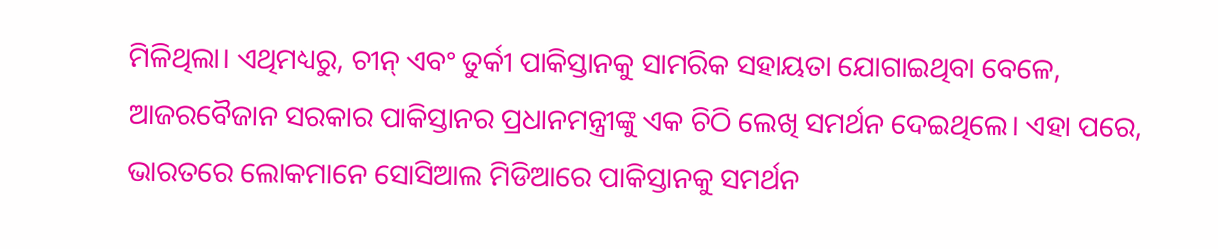ମିଳିଥିଲା। ଏଥିମଧ୍ୟରୁ, ଚୀନ୍ ଏବଂ ତୁର୍କୀ ପାକିସ୍ତାନକୁ ସାମରିକ ସହାୟତା ଯୋଗାଇଥିବା ବେଳେ, ଆଜରବୈଜାନ ସରକାର ପାକିସ୍ତାନର ପ୍ରଧାନମନ୍ତ୍ରୀଙ୍କୁ ଏକ ଚିଠି ଲେଖି ସମର୍ଥନ ଦେଇଥିଲେ। ଏହା ପରେ, ଭାରତରେ ଲୋକମାନେ ସୋସିଆଲ ମିଡିଆରେ ପାକିସ୍ତାନକୁ ସମର୍ଥନ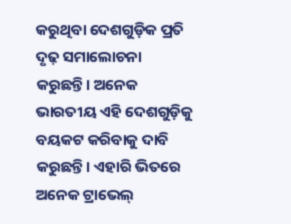କରୁଥିବା ଦେଶଗୁଡ଼ିକ ପ୍ରତି ଦୃଢ଼ ସମାଲୋଚନା କରୁଛନ୍ତି। ଅନେକ ଭାରତୀୟ ଏହି ଦେଶଗୁଡ଼ିକୁ ବୟକଟ କରିବାକୁ ଦାବି କରୁଛନ୍ତି। ଏହାରି ଭିତରେ ଅନେକ ଟ୍ରାଭେଲ୍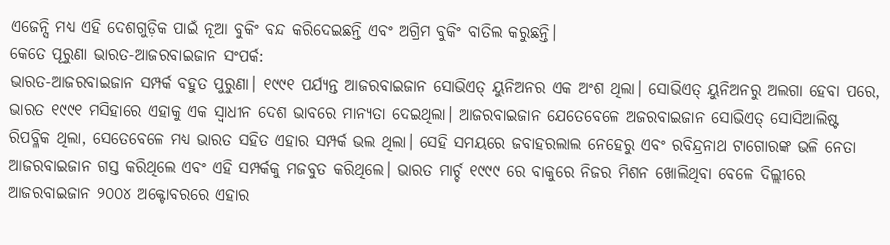ଏଜେନ୍ସି ମଧ୍ୟ ଏହି ଦେଶଗୁଡ଼ିକ ପାଇଁ ନୂଆ ବୁକିଂ ବନ୍ଦ କରିଦେଇଛନ୍ତି ଏବଂ ଅଗ୍ରିମ ବୁକିଂ ବାତିଲ କରୁଛନ୍ତି।
କେତେ ପୂରୁଣା ଭାରତ-ଆଜରବାଇଜାନ ସଂପର୍କ:
ଭାରତ-ଆଜରବାଇଜାନ ସମ୍ପର୍କ ବହୁତ ପୁରୁଣା। ୧୯୯୧ ପର୍ଯ୍ୟନ୍ତ ଆଜରବାଇଜାନ ସୋଭିଏତ୍ ୟୁନିଅନର ଏକ ଅଂଶ ଥିଲା। ସୋଭିଏତ୍ ୟୁନିଅନରୁ ଅଲଗା ହେବା ପରେ, ଭାରତ ୧୯୯୧ ମସିହାରେ ଏହାକୁ ଏକ ସ୍ୱାଧୀନ ଦେଶ ଭାବରେ ମାନ୍ୟତା ଦେଇଥିଲା। ଆଜରବାଇଜାନ ଯେତେବେଳେ ଅଜରବାଇଜାନ ସୋଭିଏତ୍ ସୋସିଆଲିଷ୍ଟ ରିପବ୍ଳିକ ଥିଲା, ସେତେବେଳେ ମଧ୍ୟ ଭାରତ ସହିତ ଏହାର ସମ୍ପର୍କ ଭଲ ଥିଲା। ସେହି ସମୟରେ ଜବାହରଲାଲ ନେହେରୁ ଏବଂ ରବିନ୍ଦ୍ରନାଥ ଟାଗୋରଙ୍କ ଭଳି ନେତା ଆଜରବାଇଜାନ ଗସ୍ତ କରିଥିଲେ ଏବଂ ଏହି ସମ୍ପର୍କକୁ ମଜବୁତ କରିଥିଲେ। ଭାରତ ମାର୍ଚ୍ଚ ୧୯୯୯ ରେ ବାକୁରେ ନିଜର ମିଶନ ଖୋଲିଥିବା ବେଳେ ଦିଲ୍ଲୀରେ ଆଜରବାଇଜାନ ୨୦୦୪ ଅକ୍ଟୋବରରେ ଏହାର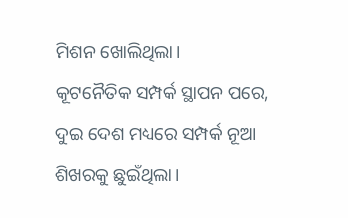ମିଶନ ଖୋଲିଥିଲା।
କୂଟନୈତିକ ସମ୍ପର୍କ ସ୍ଥାପନ ପରେ, ଦୁଇ ଦେଶ ମଧ୍ୟରେ ସମ୍ପର୍କ ନୂଆ ଶିଖରକୁ ଛୁଇଁଥିଲା।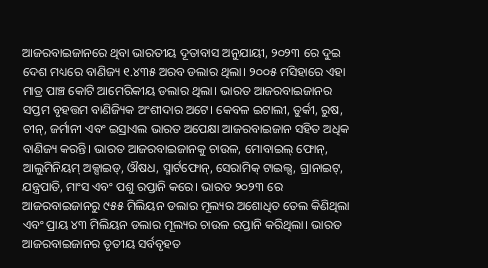ଆଜରବାଇଜାନରେ ଥିବା ଭାରତୀୟ ଦୂତାବାସ ଅନୁଯାୟୀ, ୨୦୨୩ ରେ ଦୁଇ ଦେଶ ମଧ୍ୟରେ ବାଣିଜ୍ୟ ୧.୪୩୫ ଅରବ ଡଲାର ଥିଲା। ୨୦୦୫ ମସିହାରେ ଏହା ମାତ୍ର ପାଞ୍ଚ କୋଟି ଆମେରିକୀୟ ଡଲାର ଥିଲା। ଭାରତ ଆଜରବାଇଜାନର ସପ୍ତମ ବୃହତ୍ତମ ବାଣିଜ୍ୟିକ ଅଂଶୀଦାର ଅଟେ। କେବଳ ଇଟାଲୀ, ତୁର୍କୀ, ରୁଷ, ଚୀନ୍, ଜର୍ମାନୀ ଏବଂ ଇସ୍ରାଏଲ ଭାରତ ଅପେକ୍ଷା ଆଜରବାଇଜାନ ସହିତ ଅଧିକ ବାଣିଜ୍ୟ କରନ୍ତି। ଭାରତ ଆଜରବାଇଜାନକୁ ଚାଉଳ, ମୋବାଇଲ୍ ଫୋନ୍, ଆଲୁମିନିୟମ୍ ଅକ୍ସାଇଡ୍, ଔଷଧ, ସ୍ମାର୍ଟଫୋନ୍, ସେରାମିକ୍ ଟାଇଲ୍ସ, ଗ୍ରାନାଇଟ୍, ଯନ୍ତ୍ରପାତି, ମାଂସ ଏବଂ ପଶୁ ରପ୍ତାନି କରେ। ଭାରତ ୨୦୨୩ ରେ ଆଜରବାଇଜାନରୁ ୯୫୫ ମିଲିୟନ ଡଲାର ମୂଲ୍ୟର ଅଶୋଧିତ ତେଲ କିଣିଥିଲା ଏବଂ ପ୍ରାୟ ୪୩ ମିଲିୟନ ଡଲାର ମୂଲ୍ୟର ଚାଉଳ ରପ୍ତାନି କରିଥିଲା। ଭାରତ ଆଜରବାଇଜାନର ତୃତୀୟ ସର୍ବବୃହତ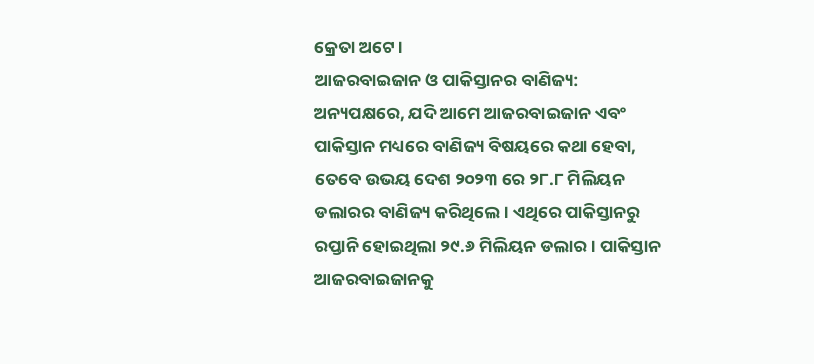କ୍ରେତା ଅଟେ।
ଆଜରବାଇଜାନ ଓ ପାକିସ୍ତାନର ବାଣିଜ୍ୟ:
ଅନ୍ୟପକ୍ଷରେ, ଯଦି ଆମେ ଆଜରବାଇଜାନ ଏବଂ ପାକିସ୍ତାନ ମଧ୍ୟରେ ବାଣିଜ୍ୟ ବିଷୟରେ କଥା ହେବା, ତେବେ ଉଭୟ ଦେଶ ୨୦୨୩ ରେ ୨୮.୮ ମିଲିୟନ ଡଲାରର ବାଣିଜ୍ୟ କରିଥିଲେ। ଏଥିରେ ପାକିସ୍ତାନରୁ ରପ୍ତାନି ହୋଇଥିଲା ୨୯.୬ ମିଲିୟନ ଡଲାର। ପାକିସ୍ତାନ ଆଜରବାଇଜାନକୁ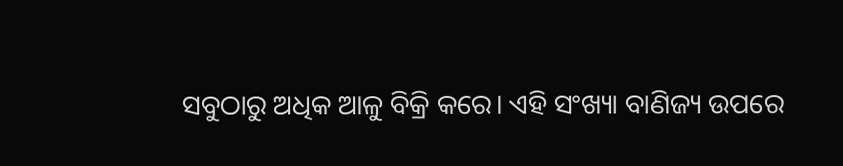ସବୁଠାରୁ ଅଧିକ ଆଳୁ ବିକ୍ରି କରେ। ଏହି ସଂଖ୍ୟା ବାଣିଜ୍ୟ ଉପରେ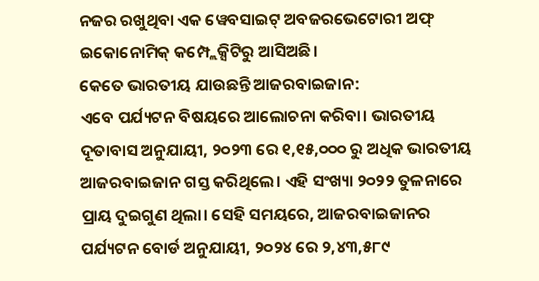ନଜର ରଖୁଥିବା ଏକ ୱେବସାଇଟ୍ ଅବଜରଭେଟୋରୀ ଅଫ୍ ଇକୋନୋମିକ୍ କମ୍ପ୍ଲେକ୍ସିଟିରୁ ଆସିଅଛି।
କେତେ ଭାରତୀୟ ଯାଉଛନ୍ତି ଆଜରବାଇଜାନ:
ଏବେ ପର୍ଯ୍ୟଟନ ବିଷୟରେ ଆଲୋଚନା କରିବା। ଭାରତୀୟ ଦୂତାବାସ ଅନୁଯାୟୀ, ୨୦୨୩ ରେ ୧,୧୫,୦୦୦ ରୁ ଅଧିକ ଭାରତୀୟ ଆଜରବାଇଜାନ ଗସ୍ତ କରିଥିଲେ। ଏହି ସଂଖ୍ୟା ୨୦୨୨ ତୁଳନାରେ ପ୍ରାୟ ଦୁଇଗୁଣ ଥିଲା। ସେହି ସମୟରେ, ଆଜରବାଇଜାନର ପର୍ଯ୍ୟଟନ ବୋର୍ଡ ଅନୁଯାୟୀ, ୨୦୨୪ ରେ ୨,୪୩,୫୮୯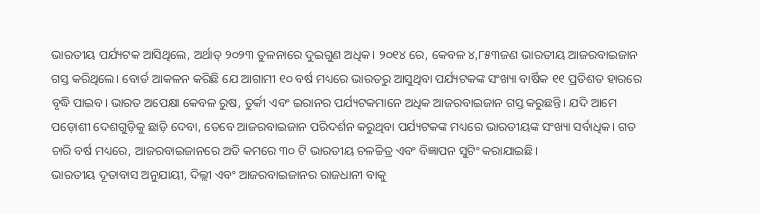ଭାରତୀୟ ପର୍ଯ୍ୟଟକ ଆସିଥିଲେ, ଅର୍ଥାତ୍ ୨୦୨୩ ତୁଳନାରେ ଦୁଇଗୁଣ ଅଧିକ। ୨୦୧୪ ରେ, କେବଳ ୪,୮୫୩ଜଣ ଭାରତୀୟ ଆଜରବାଇଜାନ ଗସ୍ତ କରିଥିଲେ। ବୋର୍ଡ ଆକଳନ କରିଛି ଯେ ଆଗାମୀ ୧୦ ବର୍ଷ ମଧ୍ୟରେ ଭାରତରୁ ଆସୁଥିବା ପର୍ଯ୍ୟଟକଙ୍କ ସଂଖ୍ୟା ବାର୍ଷିକ ୧୧ ପ୍ରତିଶତ ହାରରେ ବୃଦ୍ଧି ପାଇବ। ଭାରତ ଅପେକ୍ଷା କେବଳ ରୁଷ, ତୁର୍କୀ ଏବଂ ଇରାନର ପର୍ଯ୍ୟଟକମାନେ ଅଧିକ ଆଜରବାଇଜାନ ଗସ୍ତ କରୁଛନ୍ତି। ଯଦି ଆମେ ପଡ଼ୋଶୀ ଦେଶଗୁଡ଼ିକୁ ଛାଡ଼ି ଦେବା, ତେବେ ଆଜରବାଇଜାନ ପରିଦର୍ଶନ କରୁଥିବା ପର୍ଯ୍ୟଟକଙ୍କ ମଧ୍ୟରେ ଭାରତୀୟଙ୍କ ସଂଖ୍ୟା ସର୍ବାଧିକ। ଗତ ଚାରି ବର୍ଷ ମଧ୍ୟରେ, ଆଜରବାଇଜାନରେ ଅତି କମରେ ୩୦ ଟି ଭାରତୀୟ ଚଳଚ୍ଚିତ୍ର ଏବଂ ବିଜ୍ଞାପନ ସୁଟିଂ କରାଯାଇଛି।
ଭାରତୀୟ ଦୂତାବାସ ଅନୁଯାୟୀ, ଦିଲ୍ଲୀ ଏବଂ ଆଜରବାଇଜାନର ରାଜଧାନୀ ବାକୁ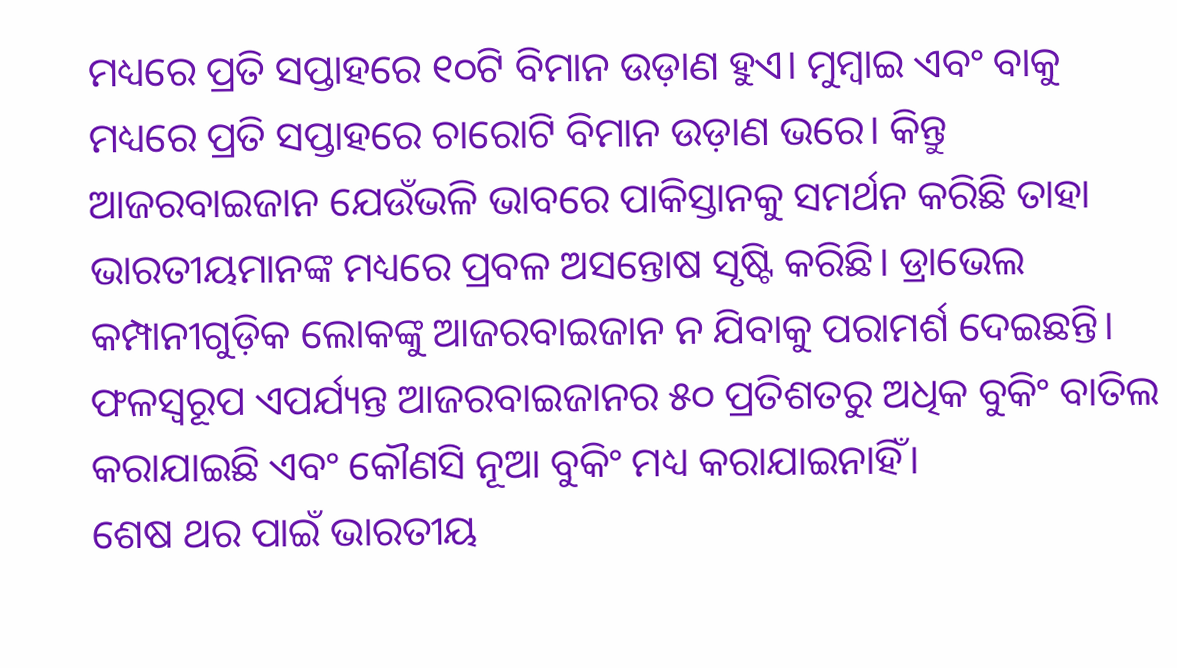ମଧ୍ୟରେ ପ୍ରତି ସପ୍ତାହରେ ୧୦ଟି ବିମାନ ଉଡ଼ାଣ ହୁଏ। ମୁମ୍ବାଇ ଏବଂ ବାକୁ ମଧ୍ୟରେ ପ୍ରତି ସପ୍ତାହରେ ଚାରୋଟି ବିମାନ ଉଡ଼ାଣ ଭରେ। କିନ୍ତୁ ଆଜରବାଇଜାନ ଯେଉଁଭଳି ଭାବରେ ପାକିସ୍ତାନକୁ ସମର୍ଥନ କରିଛି ତାହା ଭାରତୀୟମାନଙ୍କ ମଧ୍ୟରେ ପ୍ରବଳ ଅସନ୍ତୋଷ ସୃଷ୍ଟି କରିଛି। ଡ୍ରାଭେଲ କମ୍ପାନୀଗୁଡ଼ିକ ଲୋକଙ୍କୁ ଆଜରବାଇଜାନ ନ ଯିବାକୁ ପରାମର୍ଶ ଦେଇଛନ୍ତି। ଫଳସ୍ୱରୂପ ଏପର୍ଯ୍ୟନ୍ତ ଆଜରବାଇଜାନର ୫୦ ପ୍ରତିଶତରୁ ଅଧିକ ବୁକିଂ ବାତିଲ କରାଯାଇଛି ଏବଂ କୌଣସି ନୂଆ ବୁକିଂ ମଧ୍ୟ କରାଯାଇନାହିଁ।
ଶେଷ ଥର ପାଇଁ ଭାରତୀୟ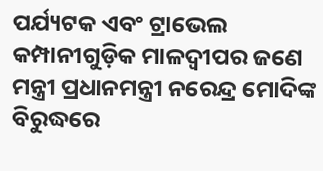ପର୍ଯ୍ୟଟକ ଏବଂ ଟ୍ରାଭେଲ କମ୍ପାନୀଗୁଡ଼ିକ ମାଳଦ୍ୱୀପର ଜଣେ ମନ୍ତ୍ରୀ ପ୍ରଧାନମନ୍ତ୍ରୀ ନରେନ୍ଦ୍ର ମୋଦିଙ୍କ ବିରୁଦ୍ଧରେ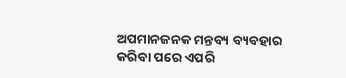ଅପମାନଜନକ ମନ୍ତବ୍ୟ ବ୍ୟବହାର କରିବା ପରେ ଏପରି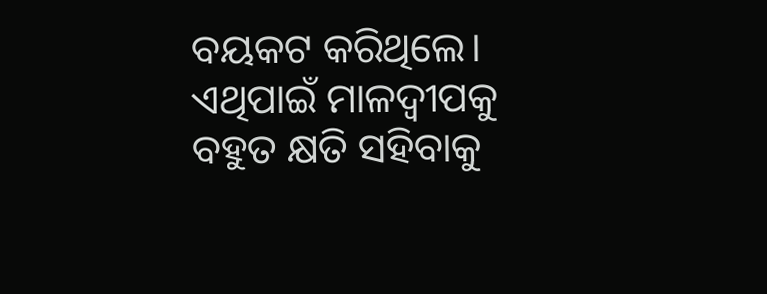ବୟକଟ କରିଥିଲେ। ଏଥିପାଇଁ ମାଳଦ୍ୱୀପକୁ ବହୁତ କ୍ଷତି ସହିବାକୁ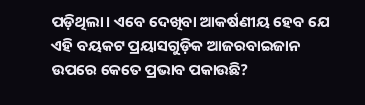ପଡ଼ିଥିଲା। ଏବେ ଦେଖିବା ଆକର୍ଷଣୀୟ ହେବ ଯେ ଏହି ବୟକଟ ପ୍ରୟାସଗୁଡ଼ିକ ଆଜରବାଇଜାନ ଉପରେ କେତେ ପ୍ରଭାବ ପକାଉଛି?